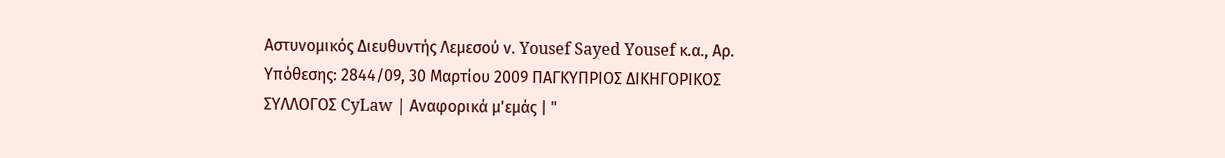Αστυνομικός Διευθυντής Λεμεσού ν. Yousef Sayed Yousef κ.α., Αρ. Υπόθεσης: 2844/09, 30 Μαρτίου 2009 ΠΑΓΚΥΠΡΙΟΣ ΔΙΚΗΓΟΡΙΚΟΣ ΣΥΛΛΟΓΟΣ CyLaw | Αναφορικά μ'εμάς | "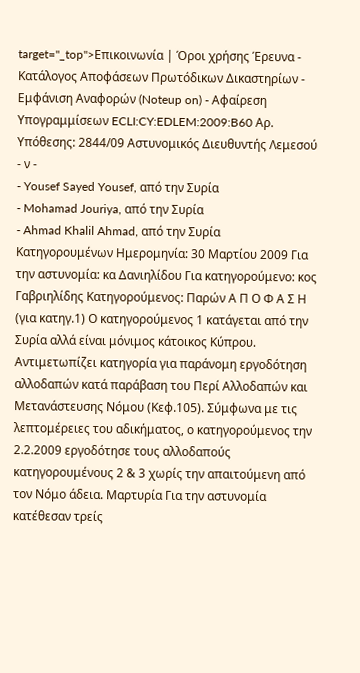target="_top">Επικοινωνία | Όροι χρήσης Έρευνα - Κατάλογος Αποφάσεων Πρωτόδικων Δικαστηρίων - Εμφάνιση Αναφορών (Noteup on) - Αφαίρεση Υπογραμμίσεων ECLI:CY:EDLEM:2009:B60 Αρ. Υπόθεσης: 2844/09 Αστυνομικός Διευθυντής Λεμεσού - ν -
- Yousef Sayed Yousef, από την Συρία
- Mohamad Jouriya, από την Συρία
- Ahmad Khalil Ahmad, από την Συρία Κατηγορουμένων Ημερομηνία: 30 Μαρτίου 2009 Για την αστυνομία: κα Δανιηλίδου Για κατηγορούμενο: κος Γαβριηλίδης Κατηγορούμενος: Παρών Α Π Ο Φ Α Σ Η (για κατηγ.1) Ο κατηγορούμενος 1 κατάγεται από την Συρία αλλά είναι μόνιμος κάτοικος Κύπρου. Αντιμετωπίζει κατηγορία για παράνομη εργοδότηση αλλοδαπών κατά παράβαση του Περί Αλλοδαπών και Μετανάστευσης Νόμου (Κεφ.105). Σύμφωνα με τις λεπτομέρειες του αδικήματος, ο κατηγορούμενος την 2.2.2009 εργοδότησε τους αλλοδαπούς κατηγορουμένους 2 & 3 χωρίς την απαιτούμενη από τον Νόμο άδεια. Μαρτυρία Για την αστυνομία κατέθεσαν τρείς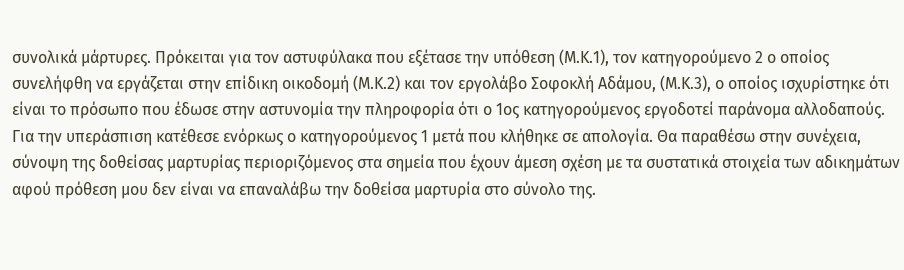συνολικά μάρτυρες. Πρόκειται για τον αστυφύλακα που εξέτασε την υπόθεση (Μ.Κ.1), τον κατηγορούμενο 2 ο οποίος συνελήφθη να εργάζεται στην επίδικη οικοδομή (Μ.Κ.2) και τον εργολάβο Σοφοκλή Αδάμου, (Μ.Κ.3), ο οποίος ισχυρίστηκε ότι είναι το πρόσωπο που έδωσε στην αστυνομία την πληροφορία ότι ο 1ος κατηγορούμενος εργοδοτεί παράνομα αλλοδαπούς. Για την υπεράσπιση κατέθεσε ενόρκως ο κατηγορούμενος 1 μετά που κλήθηκε σε απολογία. Θα παραθέσω στην συνέχεια, σύνοψη της δοθείσας μαρτυρίας περιοριζόμενος στα σημεία που έχουν άμεση σχέση με τα συστατικά στοιχεία των αδικημάτων αφού πρόθεση μου δεν είναι να επαναλάβω την δοθείσα μαρτυρία στο σύνολο της.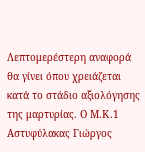Λεπτομερέστερη αναφορά θα γίνει όπου χρειάζεται κατά το στάδιο αξιολόγησης της μαρτυρίας. Ο Μ.Κ.1 Αστυφύλακας Γιώργος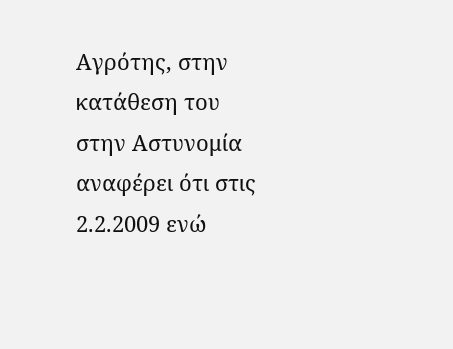Αγρότης, στην κατάθεση του στην Αστυνομία αναφέρει ότι στις 2.2.2009 ενώ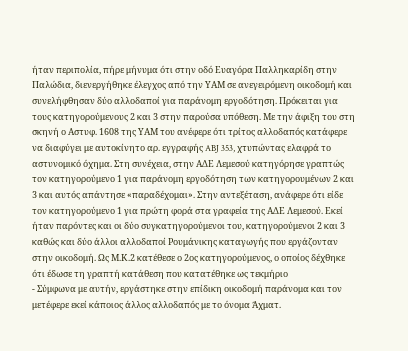ήταν περιπολία, πήρε μήνυμα ότι στην οδό Ευαγόρα Παλληκαρίδη στην Παλώδια, διενεργήθηκε έλεγχος από την ΥΑΜ σε ανεγειρόμενη οικοδομή και συνελήφθησαν δύο αλλοδαποί για παράνομη εργοδότηση. Πρόκειται για τους κατηγορούμενους 2 και 3 στην παρούσα υπόθεση. Με την άφιξη του στη σκηνή ο Αστυφ. 1608 της ΥΑΜ του ανέφερε ότι τρίτος αλλοδαπός κατάφερε να διαφύγει με αυτοκίνητο αρ. εγγραφής ABJ 353, χτυπώντας ελαφρά το αστυνομικό όχημα. Στη συνέχεια, στην ΑΔΕ Λεμεσού κατηγόρησε γραπτώς τον κατηγορούμενο 1 για παράνομη εργοδότηση των κατηγορουμένων 2 και 3 και αυτός απάντησε «παραδέχομαι». Στην αντεξέταση, ανάφερε ότι είδε τον κατηγορούμενο 1 για πρώτη φορά στα γραφεία της ΑΔΕ Λεμεσού. Εκεί ήταν παρόντες και οι δύο συγκατηγορούμενοι του, κατηγορούμενοι 2 και 3 καθώς και δύο άλλοι αλλοδαποί Ρουμάνικης καταγωγής που εργάζονταν στην οικοδομή. Ως Μ.Κ.2 κατέθεσε ο 2ος κατηγορούμενος, ο οποίος δέχθηκε ότι έδωσε τη γραπτή κατάθεση που κατατέθηκε ως τεκμήριο
- Σύμφωνα με αυτήν, εργάστηκε στην επίδικη οικοδομή παράνομα και τον μετέφερε εκεί κάποιος άλλος αλλοδαπός με το όνομα Άχματ.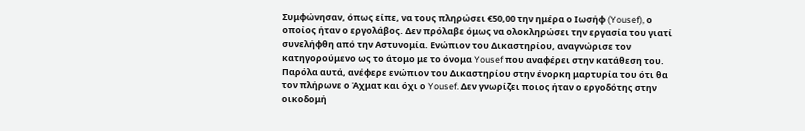Συμφώνησαν, όπως είπε, να τους πληρώσει €50,00 την ημέρα ο Ιωσήφ (Yousef), ο οποίος ήταν ο εργολάβος. Δεν πρόλαβε όμως να ολοκληρώσει την εργασία του γιατί συνελήφθη από την Αστυνομία. Ενώπιον του Δικαστηρίου, αναγνώρισε τον κατηγορούμενο ως το άτομο με το όνομα Yousef που αναφέρει στην κατάθεση του. Παρόλα αυτά, ανέφερε ενώπιον του Δικαστηρίου στην ένορκη μαρτυρία του ότι θα τον πλήρωνε ο Άχματ και όχι ο Yousef. Δεν γνωρίζει ποιος ήταν ο εργοδότης στην οικοδομή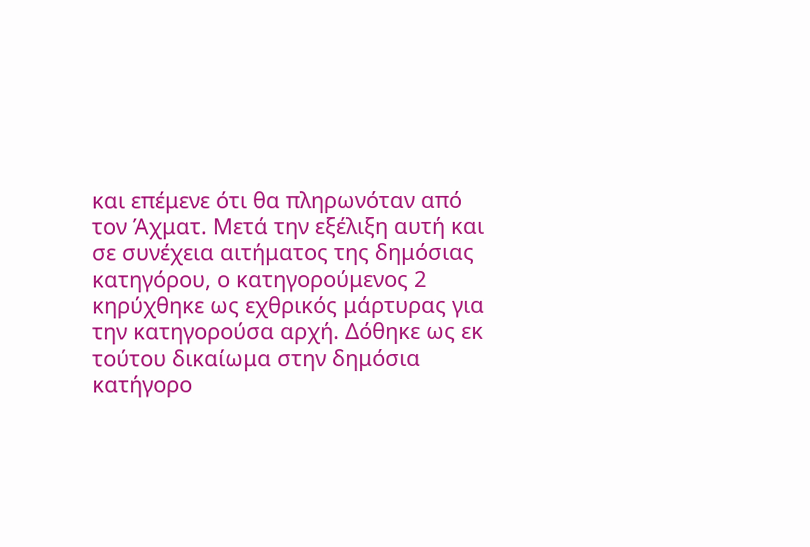και επέμενε ότι θα πληρωνόταν από τον Άχματ. Μετά την εξέλιξη αυτή και σε συνέχεια αιτήματος της δημόσιας κατηγόρου, ο κατηγορούμενος 2 κηρύχθηκε ως εχθρικός μάρτυρας για την κατηγορούσα αρχή. Δόθηκε ως εκ τούτου δικαίωμα στην δημόσια κατήγορο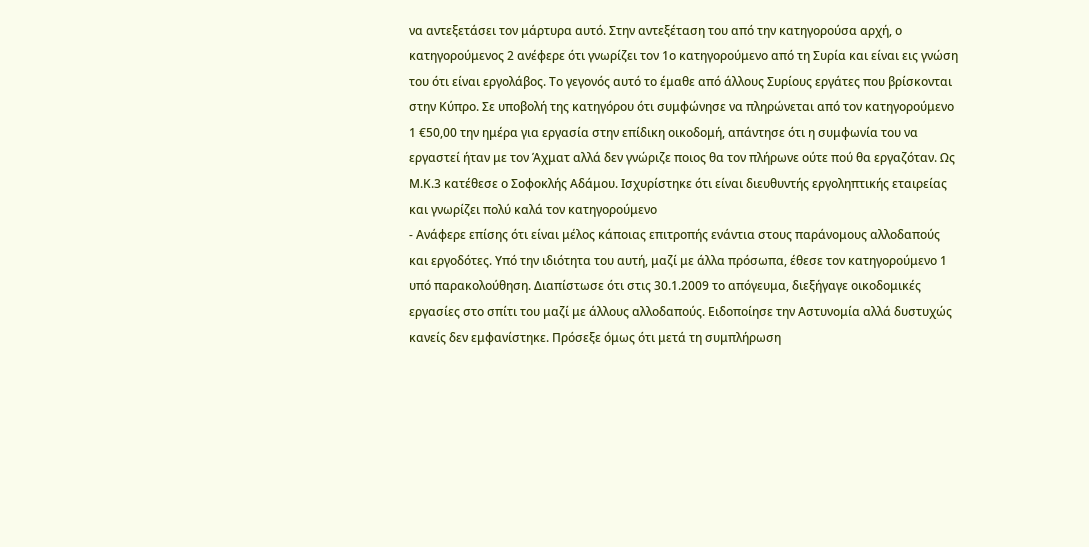να αντεξετάσει τον μάρτυρα αυτό. Στην αντεξέταση του από την κατηγορούσα αρχή, ο κατηγορούμενος 2 ανέφερε ότι γνωρίζει τον 1ο κατηγορούμενο από τη Συρία και είναι εις γνώση του ότι είναι εργολάβος. Το γεγονός αυτό το έμαθε από άλλους Συρίους εργάτες που βρίσκονται στην Κύπρο. Σε υποβολή της κατηγόρου ότι συμφώνησε να πληρώνεται από τον κατηγορούμενο 1 €50,00 την ημέρα για εργασία στην επίδικη οικοδομή, απάντησε ότι η συμφωνία του να εργαστεί ήταν με τον Άχματ αλλά δεν γνώριζε ποιος θα τον πλήρωνε ούτε πού θα εργαζόταν. Ως Μ.Κ.3 κατέθεσε ο Σοφοκλής Αδάμου. Ισχυρίστηκε ότι είναι διευθυντής εργοληπτικής εταιρείας και γνωρίζει πολύ καλά τον κατηγορούμενο
- Ανάφερε επίσης ότι είναι μέλος κάποιας επιτροπής ενάντια στους παράνομους αλλοδαπούς και εργοδότες. Υπό την ιδιότητα του αυτή, μαζί με άλλα πρόσωπα, έθεσε τον κατηγορούμενο 1 υπό παρακολούθηση. Διαπίστωσε ότι στις 30.1.2009 το απόγευμα, διεξήγαγε οικοδομικές εργασίες στο σπίτι του μαζί με άλλους αλλοδαπούς. Ειδοποίησε την Αστυνομία αλλά δυστυχώς κανείς δεν εμφανίστηκε. Πρόσεξε όμως ότι μετά τη συμπλήρωση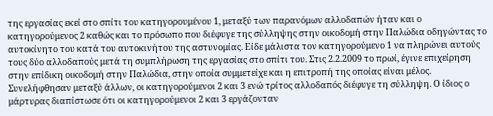της εργασίας εκεί στο σπίτι του κατηγορουμένου 1, μεταξύ των παρανόμων αλλοδαπών ήταν και ο κατηγορούμενος 2 καθώς και το πρόσωπο που διέφυγε της σύλληψης στην οικοδομή στην Παλώδια οδηγώντας το αυτοκίνητο του κατά του αυτοκινήτου της αστυνομίας. Είδε μάλιστα τον κατηγορούμενο 1 να πληρώνει αυτούς τους δύο αλλοδαπούς μετά τη συμπλήρωση της εργασίας στο σπίτι του. Στις 2.2.2009 το πρωί, έγινε επιχείρηση στην επίδικη οικοδομή στην Παλώδια, στην οποία συμμετείχε και η επιτροπή της οποίας είναι μέλος. Συνελήφθησαν μεταξύ άλλων, οι κατηγορούμενοι 2 και 3 ενώ τρίτος αλλοδαπός διέφυγε τη σύλληψη. Ο ίδιος ο μάρτυρας διαπίστωσε ότι οι κατηγορούμενοι 2 και 3 εργάζονταν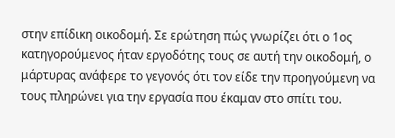στην επίδικη οικοδομή. Σε ερώτηση πώς γνωρίζει ότι ο 1ος κατηγορούμενος ήταν εργοδότης τους σε αυτή την οικοδομή, ο μάρτυρας ανάφερε το γεγονός ότι τον είδε την προηγούμενη να τους πληρώνει για την εργασία που έκαμαν στο σπίτι του.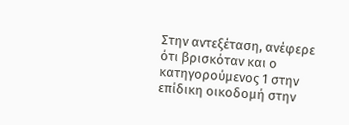Στην αντεξέταση, ανέφερε ότι βρισκόταν και ο κατηγορούμενος 1 στην επίδικη οικοδομή στην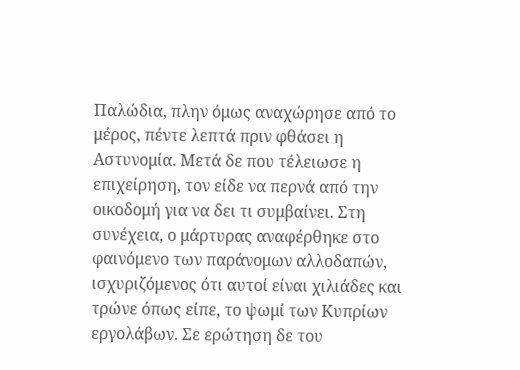Παλώδια, πλην όμως αναχώρησε από το μέρος, πέντε λεπτά πριν φθάσει η Αστυνομία. Μετά δε που τέλειωσε η επιχείρηση, τον είδε να περνά από την οικοδομή για να δει τι συμβαίνει. Στη συνέχεια, ο μάρτυρας αναφέρθηκε στο φαινόμενο των παράνομων αλλοδαπών, ισχυριζόμενος ότι αυτοί είναι χιλιάδες και τρώνε όπως είπε, το ψωμί των Κυπρίων εργολάβων. Σε ερώτηση δε του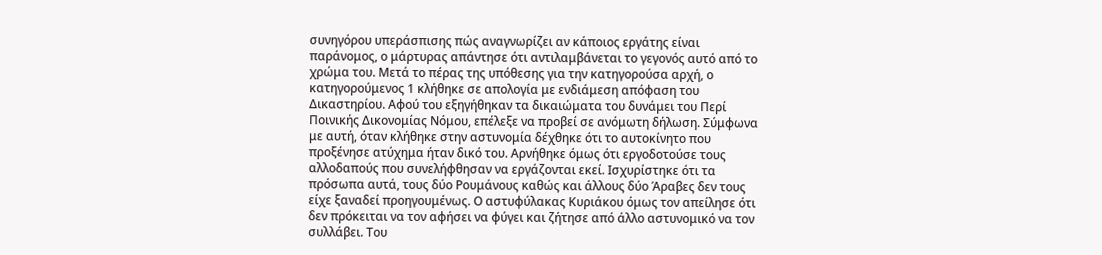συνηγόρου υπεράσπισης πώς αναγνωρίζει αν κάποιος εργάτης είναι παράνομος, ο μάρτυρας απάντησε ότι αντιλαμβάνεται το γεγονός αυτό από το χρώμα του. Μετά το πέρας της υπόθεσης για την κατηγορούσα αρχή, ο κατηγορούμενος 1 κλήθηκε σε απολογία με ενδιάμεση απόφαση του Δικαστηρίου. Αφού του εξηγήθηκαν τα δικαιώματα του δυνάμει του Περί Ποινικής Δικονομίας Νόμου, επέλεξε να προβεί σε ανόμωτη δήλωση. Σύμφωνα με αυτή, όταν κλήθηκε στην αστυνομία δέχθηκε ότι το αυτοκίνητο που προξένησε ατύχημα ήταν δικό του. Αρνήθηκε όμως ότι εργοδοτούσε τους αλλοδαπούς που συνελήφθησαν να εργάζονται εκεί. Ισχυρίστηκε ότι τα πρόσωπα αυτά, τους δύο Ρουμάνους καθώς και άλλους δύο Άραβες δεν τους είχε ξαναδεί προηγουμένως. Ο αστυφύλακας Κυριάκου όμως τον απείλησε ότι δεν πρόκειται να τον αφήσει να φύγει και ζήτησε από άλλο αστυνομικό να τον συλλάβει. Του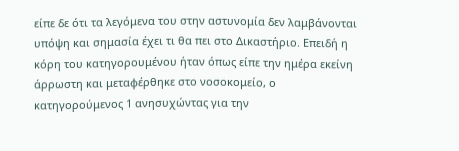είπε δε ότι τα λεγόμενα του στην αστυνομία δεν λαμβάνονται υπόψη και σημασία έχει τι θα πει στο Δικαστήριο. Επειδή η κόρη του κατηγορουμένου ήταν όπως είπε την ημέρα εκείνη άρρωστη και μεταφέρθηκε στο νοσοκομείο, ο κατηγορούμενος 1 ανησυχώντας για την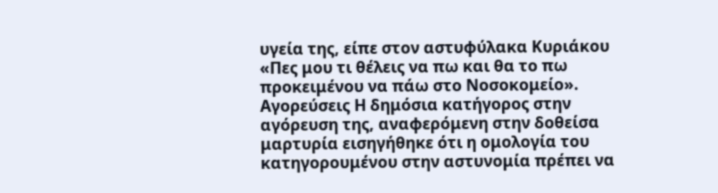υγεία της, είπε στον αστυφύλακα Κυριάκου «Πες μου τι θέλεις να πω και θα το πω προκειμένου να πάω στο Νοσοκομείο». Αγορεύσεις Η δημόσια κατήγορος στην αγόρευση της, αναφερόμενη στην δοθείσα μαρτυρία εισηγήθηκε ότι η ομολογία του κατηγορουμένου στην αστυνομία πρέπει να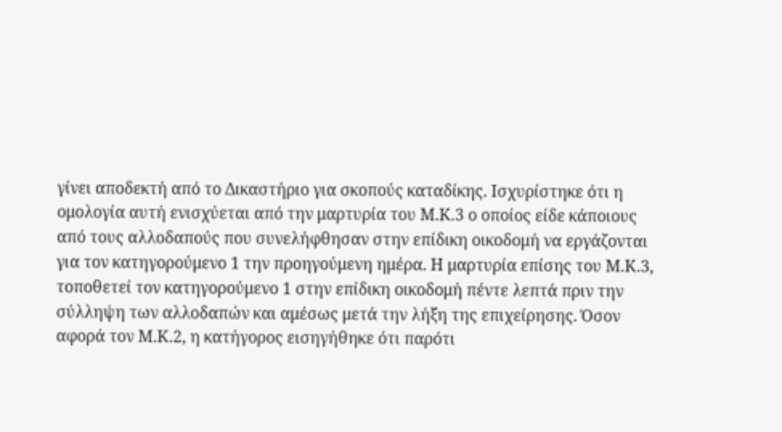γίνει αποδεκτή από το Δικαστήριο για σκοπούς καταδίκης. Ισχυρίστηκε ότι η ομολογία αυτή ενισχύεται από την μαρτυρία του Μ.Κ.3 ο οποίος είδε κάποιους από τους αλλοδαπούς που συνελήφθησαν στην επίδικη οικοδομή να εργάζονται για τον κατηγορούμενο 1 την προηγούμενη ημέρα. Η μαρτυρία επίσης του Μ.Κ.3, τοποθετεί τον κατηγορούμενο 1 στην επίδικη οικοδομή πέντε λεπτά πριν την σύλληψη των αλλοδαπών και αμέσως μετά την λήξη της επιχείρησης. Όσον αφορά τον Μ.Κ.2, η κατήγορος εισηγήθηκε ότι παρότι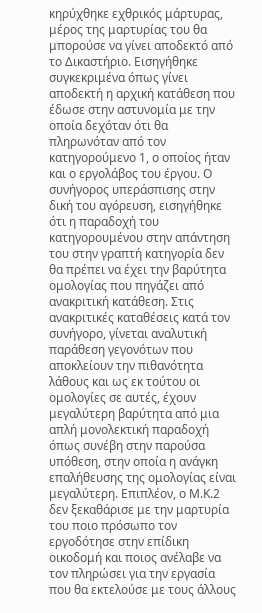κηρύχθηκε εχθρικός μάρτυρας, μέρος της μαρτυρίας του θα μπορούσε να γίνει αποδεκτό από το Δικαστήριο. Εισηγήθηκε συγκεκριμένα όπως γίνει αποδεκτή η αρχική κατάθεση που έδωσε στην αστυνομία με την οποία δεχόταν ότι θα πληρωνόταν από τον κατηγορούμενο 1, ο οποίος ήταν και ο εργολάβος του έργου. Ο συνήγορος υπεράσπισης στην δική του αγόρευση, εισηγήθηκε ότι η παραδοχή του κατηγορουμένου στην απάντηση του στην γραπτή κατηγορία δεν θα πρέπει να έχει την βαρύτητα ομολογίας που πηγάζει από ανακριτική κατάθεση. Στις ανακριτικές καταθέσεις κατά τον συνήγορο, γίνεται αναλυτική παράθεση γεγονότων που αποκλείουν την πιθανότητα λάθους και ως εκ τούτου οι ομολογίες σε αυτές, έχουν μεγαλύτερη βαρύτητα από μια απλή μονολεκτική παραδοχή όπως συνέβη στην παρούσα υπόθεση, στην οποία η ανάγκη επαλήθευσης της ομολογίας είναι μεγαλύτερη. Επιπλέον, ο Μ.Κ.2 δεν ξεκαθάρισε με την μαρτυρία του ποιο πρόσωπο τον εργοδότησε στην επίδικη οικοδομή και ποιος ανέλαβε να τον πληρώσει για την εργασία που θα εκτελούσε με τους άλλους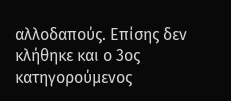αλλοδαπούς. Επίσης δεν κλήθηκε και ο 3ος κατηγορούμενος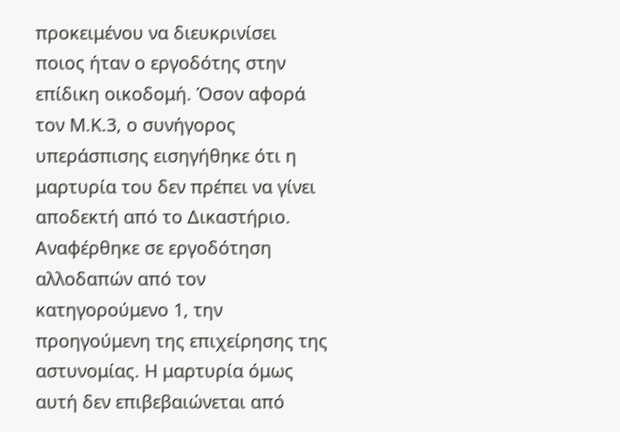προκειμένου να διευκρινίσει ποιος ήταν ο εργοδότης στην επίδικη οικοδομή. Όσον αφορά τον Μ.Κ.3, ο συνήγορος υπεράσπισης εισηγήθηκε ότι η μαρτυρία του δεν πρέπει να γίνει αποδεκτή από το Δικαστήριο. Αναφέρθηκε σε εργοδότηση αλλοδαπών από τον κατηγορούμενο 1, την προηγούμενη της επιχείρησης της αστυνομίας. Η μαρτυρία όμως αυτή δεν επιβεβαιώνεται από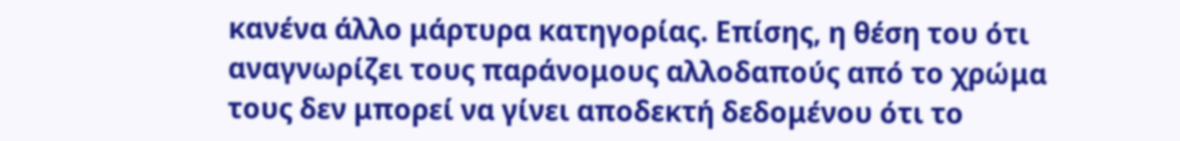κανένα άλλο μάρτυρα κατηγορίας. Επίσης, η θέση του ότι αναγνωρίζει τους παράνομους αλλοδαπούς από το χρώμα τους δεν μπορεί να γίνει αποδεκτή δεδομένου ότι το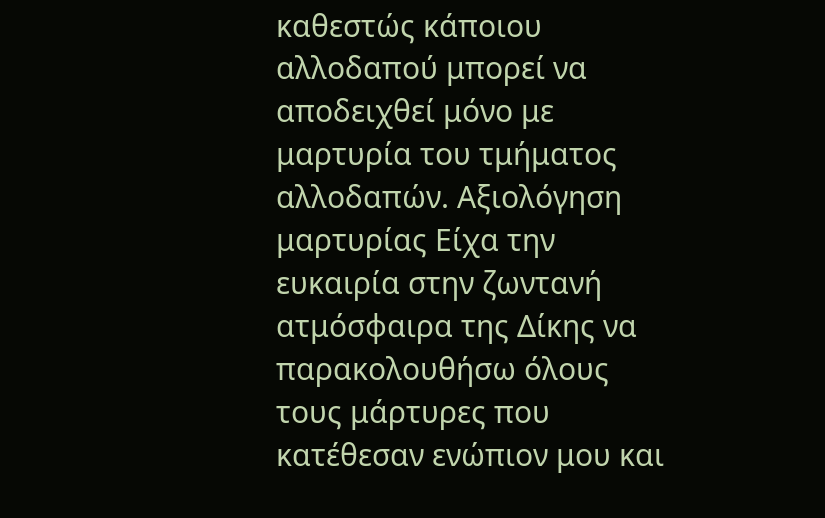καθεστώς κάποιου αλλοδαπού μπορεί να αποδειχθεί μόνο με μαρτυρία του τμήματος αλλοδαπών. Αξιολόγηση μαρτυρίας Είχα την ευκαιρία στην ζωντανή ατμόσφαιρα της Δίκης να παρακολουθήσω όλους τους μάρτυρες που κατέθεσαν ενώπιον μου και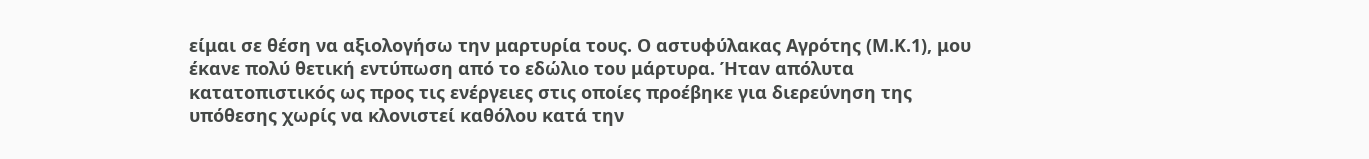είμαι σε θέση να αξιολογήσω την μαρτυρία τους. Ο αστυφύλακας Αγρότης (Μ.Κ.1), μου έκανε πολύ θετική εντύπωση από το εδώλιο του μάρτυρα. Ήταν απόλυτα κατατοπιστικός ως προς τις ενέργειες στις οποίες προέβηκε για διερεύνηση της υπόθεσης χωρίς να κλονιστεί καθόλου κατά την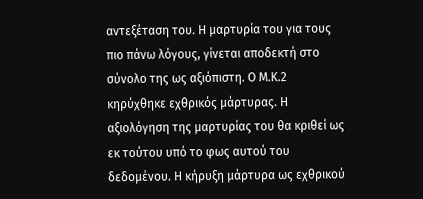αντεξέταση του. Η μαρτυρία του για τους πιο πάνω λόγους, γίνεται αποδεκτή στο σύνολο της ως αξιόπιστη. Ο Μ.Κ.2 κηρύχθηκε εχθρικός μάρτυρας. Η αξιολόγηση της μαρτυρίας του θα κριθεί ως εκ τούτου υπό το φως αυτού του δεδομένου. Η κήρυξη μάρτυρα ως εχθρικού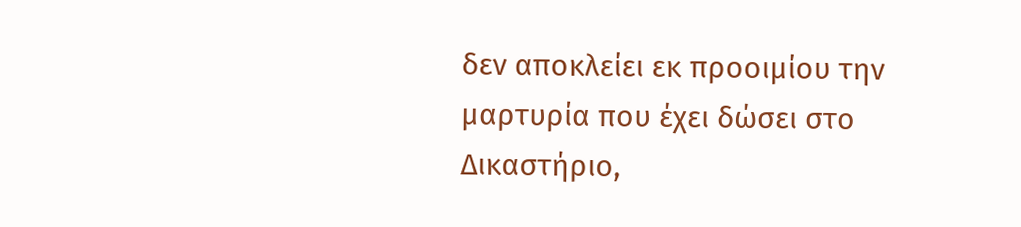δεν αποκλείει εκ προοιμίου την μαρτυρία που έχει δώσει στο Δικαστήριο,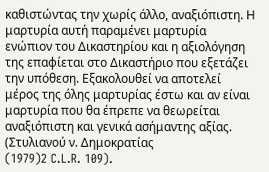καθιστώντας την χωρίς άλλο, αναξιόπιστη. Η μαρτυρία αυτή παραμένει μαρτυρία ενώπιον του Δικαστηρίου και η αξιολόγηση της επαφίεται στο Δικαστήριο που εξετάζει την υπόθεση. Εξακολουθεί να αποτελεί μέρος της όλης μαρτυρίας έστω και αν είναι μαρτυρία που θα έπρεπε να θεωρείται αναξιόπιστη και γενικά ασήμαντης αξίας. (Στυλιανού ν. Δημοκρατίας
(1979)2 C.L.R. 109).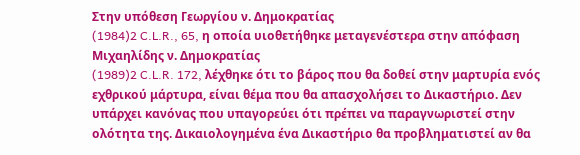Στην υπόθεση Γεωργίου ν. Δημοκρατίας
(1984)2 C.L.R., 65, η οποία υιοθετήθηκε μεταγενέστερα στην απόφαση Μιχαηλίδης ν. Δημοκρατίας
(1989)2 C.L.R. 172, λέχθηκε ότι το βάρος που θα δοθεί στην μαρτυρία ενός εχθρικού μάρτυρα, είναι θέμα που θα απασχολήσει το Δικαστήριο. Δεν υπάρχει κανόνας που υπαγορεύει ότι πρέπει να παραγνωριστεί στην ολότητα της. Δικαιολογημένα ένα Δικαστήριο θα προβληματιστεί αν θα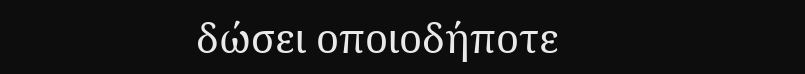δώσει οποιοδήποτε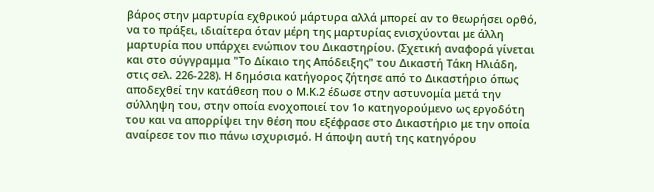βάρος στην μαρτυρία εχθρικού μάρτυρα αλλά μπορεί αν το θεωρήσει ορθό, να το πράξει, ιδιαίτερα όταν μέρη της μαρτυρίας ενισχύονται με άλλη μαρτυρία που υπάρχει ενώπιον του Δικαστηρίου. (Σχετική αναφορά γίνεται και στο σύγγραμμα "Το Δίκαιο της Απόδειξης" του Δικαστή Τάκη Ηλιάδη, στις σελ. 226-228). Η δημόσια κατήγορος ζήτησε από το Δικαστήριο όπως αποδεχθεί την κατάθεση που ο Μ.Κ.2 έδωσε στην αστυνομία μετά την σύλληψη του, στην οποία ενοχοποιεί τον 1ο κατηγορούμενο ως εργοδότη του και να απορρίψει την θέση που εξέφρασε στο Δικαστήριο με την οποία αναίρεσε τον πιο πάνω ισχυρισμό. Η άποψη αυτή της κατηγόρου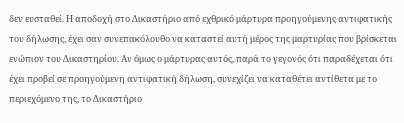δεν ευσταθεί. Η αποδοχή στο Δικαστήριο από εχθρικό μάρτυρα προηγούμενης αντιφατικής του δήλωσης, έχει σαν συνεπακόλουθο να καταστεί αυτή μέρος της μαρτυρίας που βρίσκεται ενώπιον του Δικαστηρίου. Αν όμως ο μάρτυρας αυτός, παρά το γεγονός ότι παραδέχεται ότι έχει προβεί σε προηγούμενη αντιφατική δήλωση, συνεχίζει να καταθέτει αντίθετα με το περιεχόμενο της, το Δικαστήριο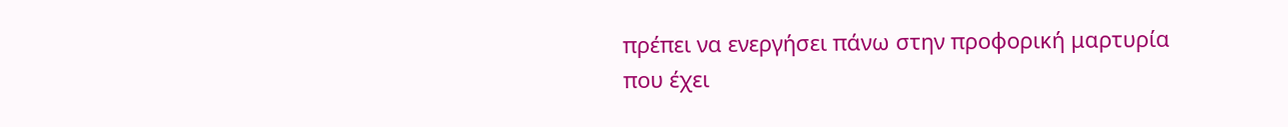πρέπει να ενεργήσει πάνω στην προφορική μαρτυρία που έχει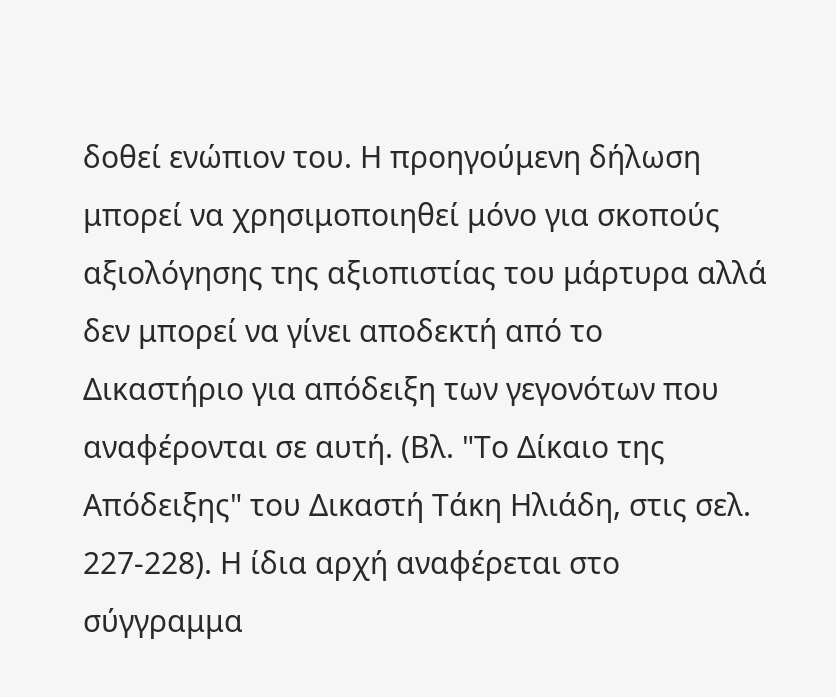δοθεί ενώπιον του. Η προηγούμενη δήλωση μπορεί να χρησιμοποιηθεί μόνο για σκοπούς αξιολόγησης της αξιοπιστίας του μάρτυρα αλλά δεν μπορεί να γίνει αποδεκτή από το Δικαστήριο για απόδειξη των γεγονότων που αναφέρονται σε αυτή. (Βλ. "Το Δίκαιο της Απόδειξης" του Δικαστή Τάκη Ηλιάδη, στις σελ. 227-228). Η ίδια αρχή αναφέρεται στο σύγγραμμα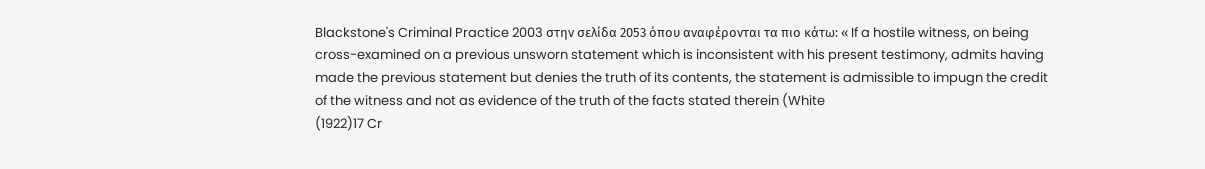Blackstone's Criminal Practice 2003 στην σελίδα 2053 όπου αναφέρονται τα πιο κάτω: « If a hostile witness, on being cross-examined on a previous unsworn statement which is inconsistent with his present testimony, admits having made the previous statement but denies the truth of its contents, the statement is admissible to impugn the credit of the witness and not as evidence of the truth of the facts stated therein (White
(1922)17 Cr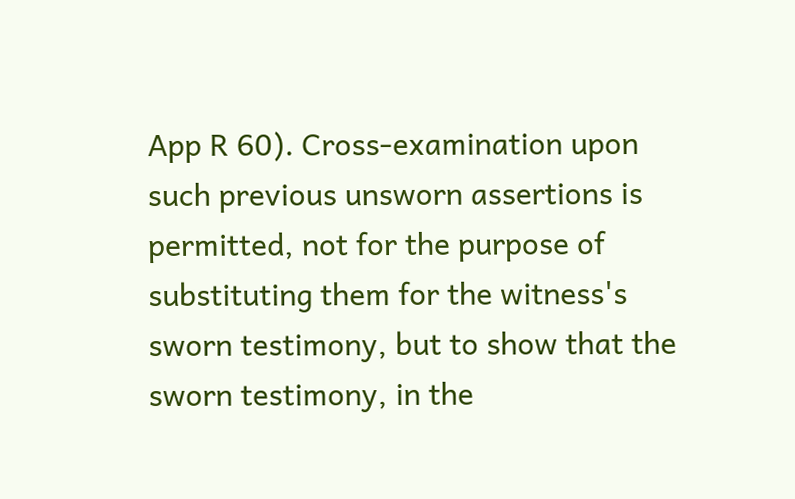App R 60). Cross-examination upon such previous unsworn assertions is permitted, not for the purpose of substituting them for the witness's sworn testimony, but to show that the sworn testimony, in the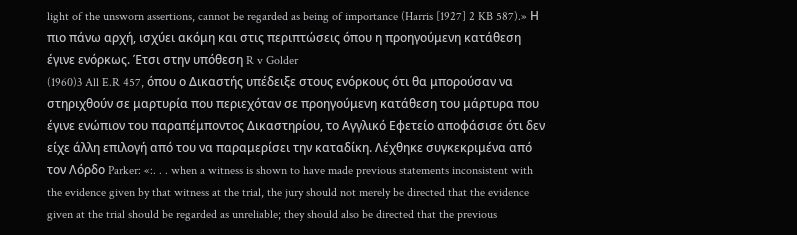light of the unsworn assertions, cannot be regarded as being of importance (Harris [1927] 2 KB 587).» Η πιο πάνω αρχή, ισχύει ακόμη και στις περιπτώσεις όπου η προηγούμενη κατάθεση έγινε ενόρκως. Έτσι στην υπόθεση R v Golder
(1960)3 All E.R 457, όπου ο Δικαστής υπέδειξε στους ενόρκους ότι θα μπορούσαν να στηριχθούν σε μαρτυρία που περιεχόταν σε προηγούμενη κατάθεση του μάρτυρα που έγινε ενώπιον του παραπέμποντος Δικαστηρίου, το Αγγλικό Εφετείο αποφάσισε ότι δεν είχε άλλη επιλογή από του να παραμερίσει την καταδίκη. Λέχθηκε συγκεκριμένα από τον Λόρδο Parker: «:. . . when a witness is shown to have made previous statements inconsistent with the evidence given by that witness at the trial, the jury should not merely be directed that the evidence given at the trial should be regarded as unreliable; they should also be directed that the previous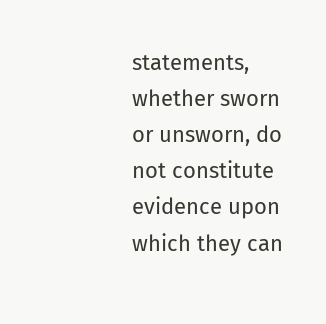statements, whether sworn or unsworn, do not constitute evidence upon which they can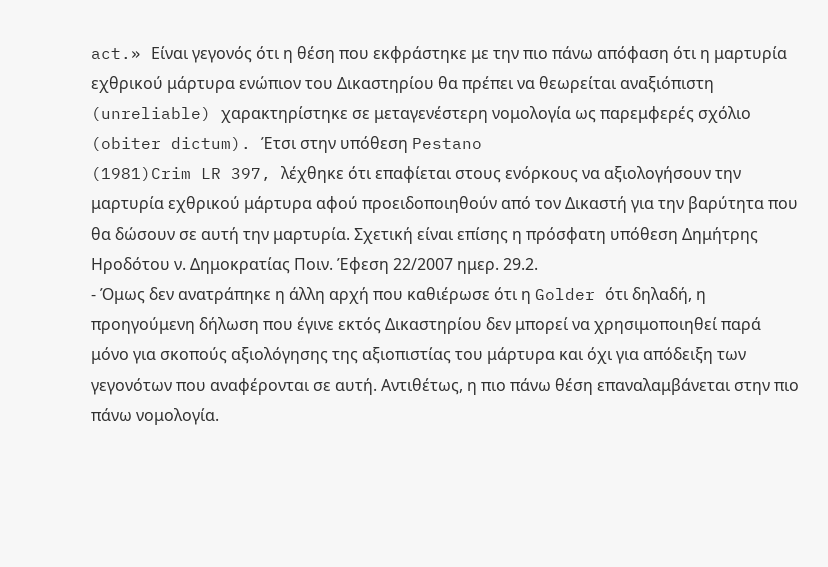act.» Είναι γεγονός ότι η θέση που εκφράστηκε με την πιο πάνω απόφαση ότι η μαρτυρία εχθρικού μάρτυρα ενώπιον του Δικαστηρίου θα πρέπει να θεωρείται αναξιόπιστη (unreliable) χαρακτηρίστηκε σε μεταγενέστερη νομολογία ως παρεμφερές σχόλιο (obiter dictum). Έτσι στην υπόθεση Pestano
(1981)Crim LR 397, λέχθηκε ότι επαφίεται στους ενόρκους να αξιολογήσουν την μαρτυρία εχθρικού μάρτυρα αφού προειδοποιηθούν από τον Δικαστή για την βαρύτητα που θα δώσουν σε αυτή την μαρτυρία. Σχετική είναι επίσης η πρόσφατη υπόθεση Δημήτρης Ηροδότου ν. Δημοκρατίας Ποιν. Έφεση 22/2007 ημερ. 29.2.
- Όμως δεν ανατράπηκε η άλλη αρχή που καθιέρωσε ότι η Golder ότι δηλαδή, η προηγούμενη δήλωση που έγινε εκτός Δικαστηρίου δεν μπορεί να χρησιμοποιηθεί παρά μόνο για σκοπούς αξιολόγησης της αξιοπιστίας του μάρτυρα και όχι για απόδειξη των γεγονότων που αναφέρονται σε αυτή. Αντιθέτως, η πιο πάνω θέση επαναλαμβάνεται στην πιο πάνω νομολογία.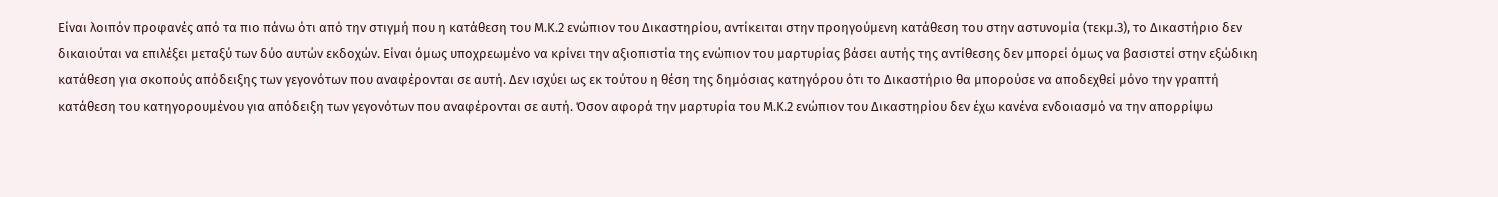Είναι λοιπόν προφανές από τα πιο πάνω ότι από την στιγμή που η κατάθεση του Μ.Κ.2 ενώπιον του Δικαστηρίου, αντίκειται στην προηγούμενη κατάθεση του στην αστυνομία (τεκμ.3), το Δικαστήριο δεν δικαιούται να επιλέξει μεταξύ των δύο αυτών εκδοχών. Είναι όμως υποχρεωμένο να κρίνει την αξιοπιστία της ενώπιον του μαρτυρίας βάσει αυτής της αντίθεσης δεν μπορεί όμως να βασιστεί στην εξώδικη κατάθεση για σκοπούς απόδειξης των γεγονότων που αναφέρονται σε αυτή. Δεν ισχύει ως εκ τούτου η θέση της δημόσιας κατηγόρου ότι το Δικαστήριο θα μπορούσε να αποδεχθεί μόνο την γραπτή κατάθεση του κατηγορουμένου για απόδειξη των γεγονότων που αναφέρονται σε αυτή. Όσον αφορά την μαρτυρία του Μ.Κ.2 ενώπιον του Δικαστηρίου δεν έχω κανένα ενδοιασμό να την απορρίψω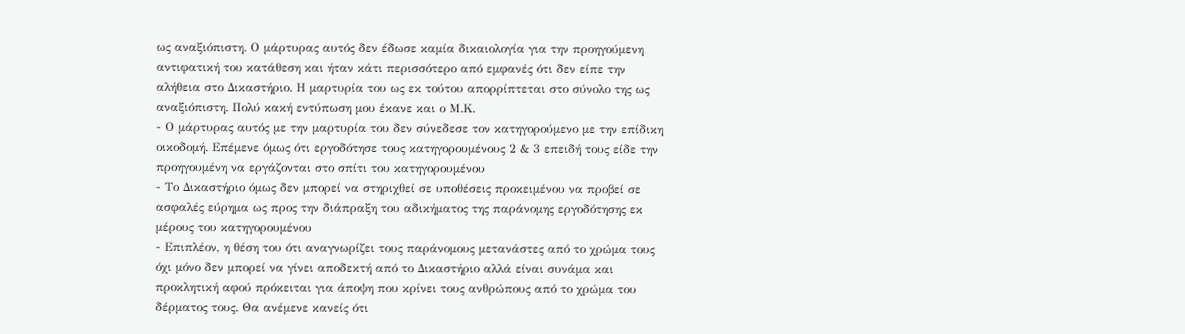ως αναξιόπιστη. Ο μάρτυρας αυτός δεν έδωσε καμία δικαιολογία για την προηγούμενη αντιφατική του κατάθεση και ήταν κάτι περισσότερο από εμφανές ότι δεν είπε την αλήθεια στο Δικαστήριο. Η μαρτυρία του ως εκ τούτου απορρίπτεται στο σύνολο της ως αναξιόπιστη. Πολύ κακή εντύπωση μου έκανε και ο Μ.Κ.
- Ο μάρτυρας αυτός με την μαρτυρία του δεν σύνεδεσε τον κατηγορούμενο με την επίδικη οικοδομή. Επέμενε όμως ότι εργοδότησε τους κατηγορουμένους 2 & 3 επειδή τους είδε την προηγουμένη να εργάζονται στο σπίτι του κατηγορουμένου
- Το Δικαστήριο όμως δεν μπορεί να στηριχθεί σε υποθέσεις προκειμένου να προβεί σε ασφαλές εύρημα ως προς την διάπραξη του αδικήματος της παράνομης εργοδότησης εκ μέρους του κατηγορουμένου
- Επιπλέον, η θέση του ότι αναγνωρίζει τους παράνομους μετανάστες από το χρώμα τους όχι μόνο δεν μπορεί να γίνει αποδεκτή από το Δικαστήριο αλλά είναι συνάμα και προκλητική αφού πρόκειται για άποψη που κρίνει τους ανθρώπους από το χρώμα του δέρματος τους. Θα ανέμενε κανείς ότι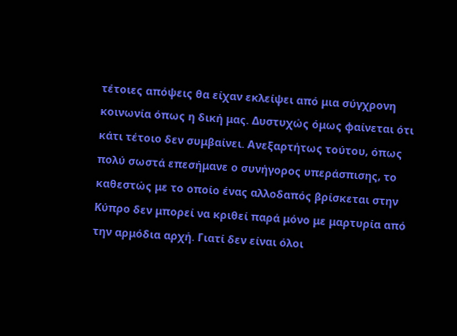τέτοιες απόψεις θα είχαν εκλείψει από μια σύγχρονη κοινωνία όπως η δική μας. Δυστυχώς όμως φαίνεται ότι κάτι τέτοιο δεν συμβαίνει. Ανεξαρτήτως τούτου, όπως πολύ σωστά επεσήμανε ο συνήγορος υπεράσπισης, το καθεστώς με το οποίο ένας αλλοδαπός βρίσκεται στην Κύπρο δεν μπορεί να κριθεί παρά μόνο με μαρτυρία από την αρμόδια αρχή. Γιατί δεν είναι όλοι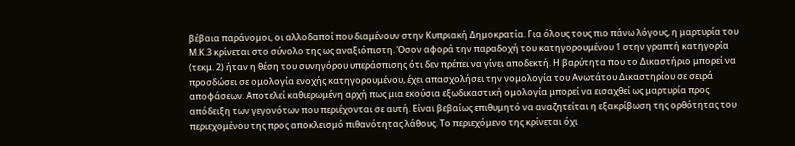βέβαια παράνομοι, οι αλλοδαποί που διαμένουν στην Κυπριακή Δημοκρατία. Για όλους τους πιο πάνω λόγους, η μαρτυρία του Μ.Κ.3 κρίνεται στο σύνολο της ως αναξιόπιστη. Όσον αφορά την παραδοχή του κατηγορουμένου 1 στην γραπτή κατηγορία (τεκμ. 2) ήταν η θέση του συνηγόρου υπεράσπισης ότι δεν πρέπει να γίνει αποδεκτή. Η βαρύτητα που το Δικαστήριο μπορεί να προσδώσει σε ομολογία ενοχής κατηγορουμένου, έχει απασχολήσει την νομολογία του Ανωτάτου Δικαστηρίου σε σειρά αποφάσεων. Αποτελεί καθιερωμένη αρχή πως μια εκούσια εξωδικαστική ομολογία μπορεί να εισαχθεί ως μαρτυρία προς απόδειξη των γεγονότων που περιέχονται σε αυτή. Είναι βεβαίως επιθυμητό να αναζητείται η εξακρίβωση της ορθότητας του περιεχομένου της προς αποκλεισμό πιθανότητας λάθους. Το περιεχόμενο της κρίνεται όχι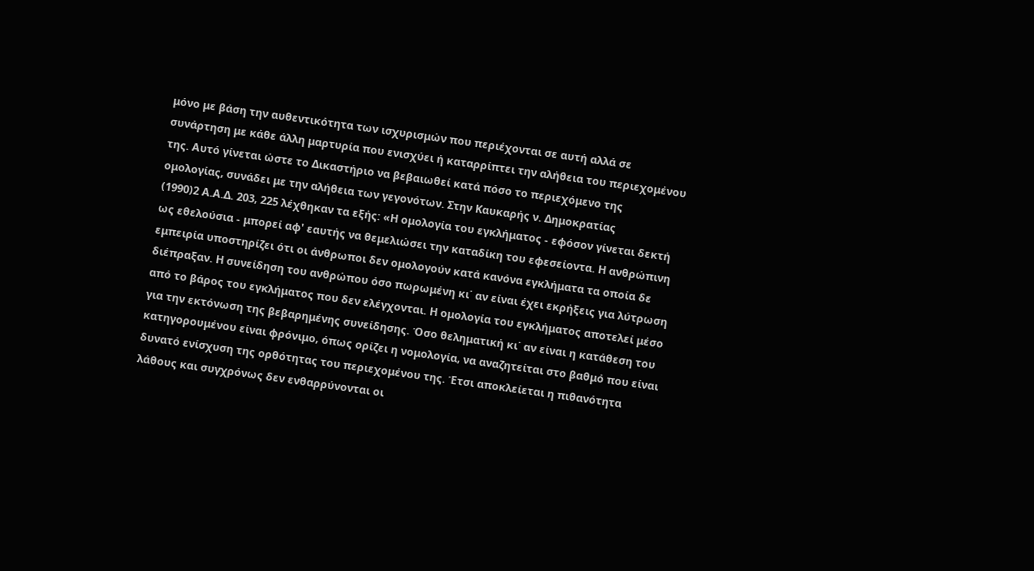μόνο με βάση την αυθεντικότητα των ισχυρισμών που περιέχονται σε αυτή αλλά σε συνάρτηση με κάθε άλλη μαρτυρία που ενισχύει ή καταρρίπτει την αλήθεια του περιεχομένου της. Αυτό γίνεται ώστε το Δικαστήριο να βεβαιωθεί κατά πόσο το περιεχόμενο της ομολογίας, συνάδει με την αλήθεια των γεγονότων. Στην Καυκαρής ν. Δημοκρατίας
(1990)2 Α.Α.Δ. 203, 225 λέχθηκαν τα εξής: «Η ομολογία του εγκλήματος - εφόσον γίνεται δεκτή ως εθελούσια - μπορεί αφ' εαυτής να θεμελιώσει την καταδίκη του εφεσείοντα. Η ανθρώπινη εμπειρία υποστηρίζει ότι οι άνθρωποι δεν ομολογούν κατά κανόνα εγκλήματα τα οποία δε διέπραξαν. Η συνείδηση του ανθρώπου όσο πωρωμένη κι΄ αν είναι έχει εκρήξεις για λύτρωση από το βάρος του εγκλήματος που δεν ελέγχονται. Η ομολογία του εγκλήματος αποτελεί μέσο για την εκτόνωση της βεβαρημένης συνείδησης. Όσο θεληματική κι΄ αν είναι η κατάθεση του κατηγορουμένου είναι φρόνιμο, όπως ορίζει η νομολογία, να αναζητείται στο βαθμό που είναι δυνατό ενίσχυση της ορθότητας του περιεχομένου της. Έτσι αποκλείεται η πιθανότητα λάθους και συγχρόνως δεν ενθαρρύνονται οι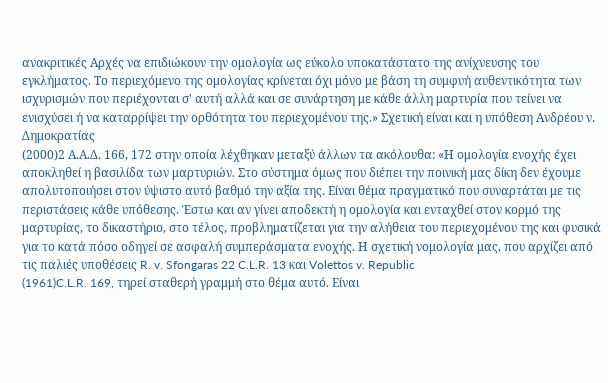ανακριτικές Αρχές να επιδιώκουν την ομολογία ως εύκολο υποκατάστατο της ανίχνευσης του εγκλήματος. Το περιεχόμενο της ομολογίας κρίνεται όχι μόνο με βάση τη συμφυή αυθεντικότητα των ισχυρισμών που περιέχονται σ' αυτή αλλά και σε συνάρτηση με κάθε άλλη μαρτυρία που τείνει να ενισχύσει ή να καταρρίψει την ορθότητα του περιεχομένου της.» Σχετική είναι και η υπόθεση Ανδρέου ν. Δημοκρατίας
(2000)2 Α.Α.Δ. 166, 172 στην οποία λέχθηκαν μεταξύ άλλων τα ακόλουθα: «Η ομολογία ενοχής έχει αποκληθεί η βασιλίδα των μαρτυριών. Στο σύστημα όμως που διέπει την ποινική μας δίκη δεν έχουμε απολυτοποιήσει στον ύψιστο αυτό βαθμό την αξία της. Είναι θέμα πραγματικό που συναρτάται με τις περιστάσεις κάθε υπόθεσης. Έστω και αν γίνει αποδεκτή η ομολογία και ενταχθεί στον κορμό της μαρτυρίας, το δικαστήριο, στο τέλος, προβληματίζεται για την αλήθεια του περιεχομένου της και φυσικά για το κατά πόσο οδηγεί σε ασφαλή συμπεράσματα ενοχής. Η σχετική νομολογία μας, που αρχίζει από τις παλιές υποθέσεις R. v. Sfongaras 22 C.L.R. 13 και Volettos v. Republic
(1961)C.L.R. 169, τηρεί σταθερή γραμμή στο θέμα αυτό. Είναι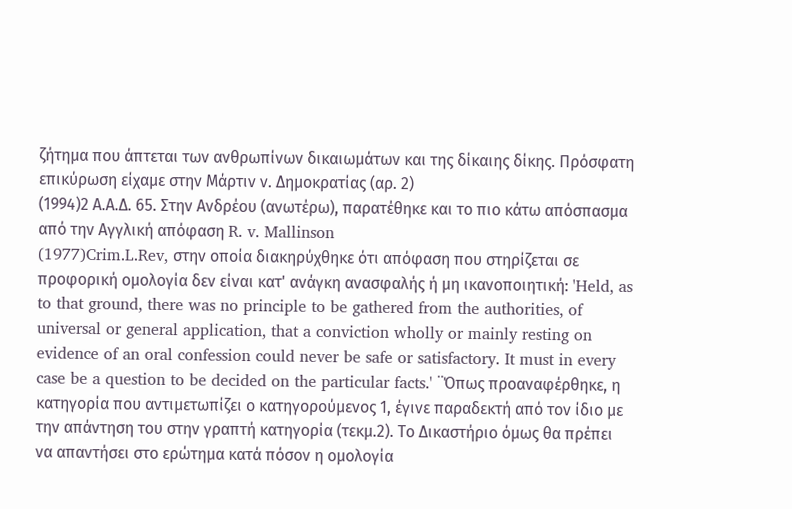ζήτημα που άπτεται των ανθρωπίνων δικαιωμάτων και της δίκαιης δίκης. Πρόσφατη επικύρωση είχαμε στην Μάρτιν ν. Δημοκρατίας (αρ. 2)
(1994)2 Α.Α.Δ. 65. Στην Ανδρέου (ανωτέρω), παρατέθηκε και το πιο κάτω απόσπασμα από την Αγγλική απόφαση R. v. Mallinson
(1977)Crim.L.Rev, στην οποία διακηρύχθηκε ότι απόφαση που στηρίζεται σε προφορική ομολογία δεν είναι κατ' ανάγκη ανασφαλής ή μη ικανοποιητική: 'Held, as to that ground, there was no principle to be gathered from the authorities, of universal or general application, that a conviction wholly or mainly resting on evidence of an oral confession could never be safe or satisfactory. It must in every case be a question to be decided on the particular facts.' ¨Όπως προαναφέρθηκε, η κατηγορία που αντιμετωπίζει ο κατηγορούμενος 1, έγινε παραδεκτή από τον ίδιο με την απάντηση του στην γραπτή κατηγορία (τεκμ.2). Το Δικαστήριο όμως θα πρέπει να απαντήσει στο ερώτημα κατά πόσον η ομολογία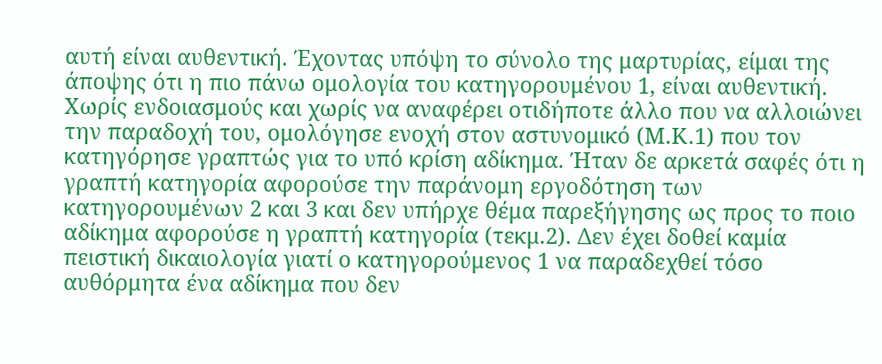αυτή είναι αυθεντική. Έχοντας υπόψη το σύνολο της μαρτυρίας, είμαι της άποψης ότι η πιο πάνω ομολογία του κατηγορουμένου 1, είναι αυθεντική. Χωρίς ενδοιασμούς και χωρίς να αναφέρει οτιδήποτε άλλο που να αλλοιώνει την παραδοχή του, ομολόγησε ενοχή στον αστυνομικό (Μ.Κ.1) που τον κατηγόρησε γραπτώς για το υπό κρίση αδίκημα. Ήταν δε αρκετά σαφές ότι η γραπτή κατηγορία αφορούσε την παράνομη εργοδότηση των κατηγορουμένων 2 και 3 και δεν υπήρχε θέμα παρεξήγησης ως προς το ποιο αδίκημα αφορούσε η γραπτή κατηγορία (τεκμ.2). Δεν έχει δοθεί καμία πειστική δικαιολογία γιατί ο κατηγορούμενος 1 να παραδεχθεί τόσο αυθόρμητα ένα αδίκημα που δεν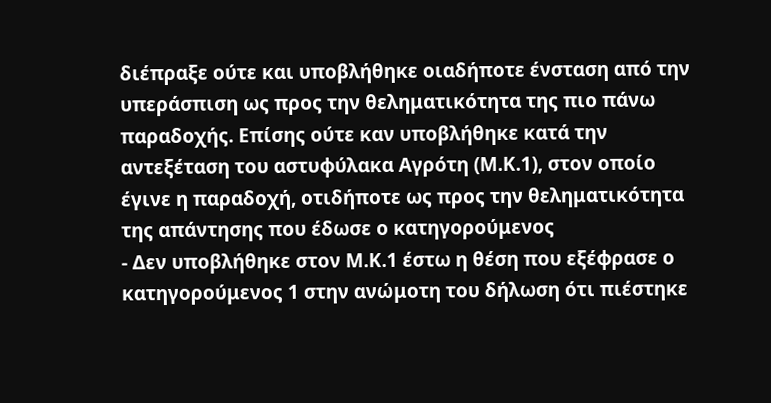διέπραξε ούτε και υποβλήθηκε οιαδήποτε ένσταση από την υπεράσπιση ως προς την θεληματικότητα της πιο πάνω παραδοχής. Επίσης ούτε καν υποβλήθηκε κατά την αντεξέταση του αστυφύλακα Αγρότη (Μ.Κ.1), στον οποίο έγινε η παραδοχή, οτιδήποτε ως προς την θεληματικότητα της απάντησης που έδωσε ο κατηγορούμενος
- Δεν υποβλήθηκε στον Μ.Κ.1 έστω η θέση που εξέφρασε ο κατηγορούμενος 1 στην ανώμοτη του δήλωση ότι πιέστηκε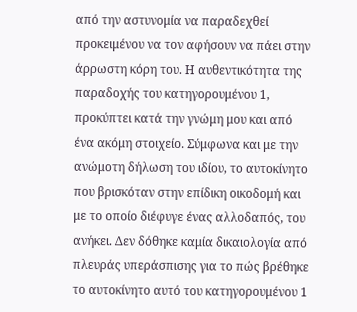από την αστυνομία να παραδεχθεί προκειμένου να τον αφήσουν να πάει στην άρρωστη κόρη του. Η αυθεντικότητα της παραδοχής του κατηγορουμένου 1, προκύπτει κατά την γνώμη μου και από ένα ακόμη στοιχείο. Σύμφωνα και με την ανώμοτη δήλωση του ιδίου, το αυτοκίνητο που βρισκόταν στην επίδικη οικοδομή και με το οποίο διέφυγε ένας αλλοδαπός, του ανήκει. Δεν δόθηκε καμία δικαιολογία από πλευράς υπεράσπισης για το πώς βρέθηκε το αυτοκίνητο αυτό του κατηγορουμένου 1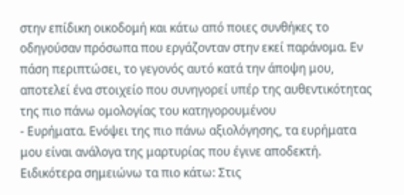στην επίδικη οικοδομή και κάτω από ποιες συνθήκες το οδηγούσαν πρόσωπα που εργάζονταν στην εκεί παράνομα. Εν πάση περιπτώσει, το γεγονός αυτό κατά την άποψη μου, αποτελεί ένα στοιχείο που συνηγορεί υπέρ της αυθεντικότητας της πιο πάνω ομολογίας του κατηγορουμένου
- Ευρήματα. Ενόψει της πιο πάνω αξιολόγησης, τα ευρήματα μου είναι ανάλογα της μαρτυρίας που έγινε αποδεκτή. Ειδικότερα σημειώνω τα πιο κάτω: Στις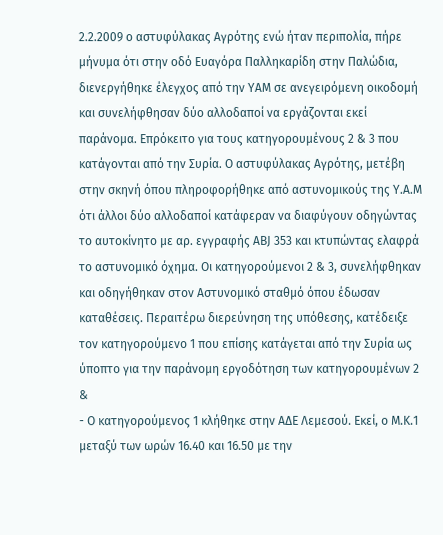2.2.2009 ο αστυφύλακας Αγρότης ενώ ήταν περιπολία, πήρε μήνυμα ότι στην οδό Ευαγόρα Παλληκαρίδη στην Παλώδια, διενεργήθηκε έλεγχος από την ΥΑΜ σε ανεγειρόμενη οικοδομή και συνελήφθησαν δύο αλλοδαποί να εργάζονται εκεί παράνομα. Επρόκειτο για τους κατηγορουμένους 2 & 3 που κατάγονται από την Συρία. Ο αστυφύλακας Αγρότης, μετέβη στην σκηνή όπου πληροφορήθηκε από αστυνομικούς της Υ.Α.Μ ότι άλλοι δύο αλλοδαποί κατάφεραν να διαφύγουν οδηγώντας το αυτοκίνητο με αρ. εγγραφής ΑΒJ 353 και κτυπώντας ελαφρά το αστυνομικό όχημα. Οι κατηγορούμενοι 2 & 3, συνελήφθηκαν και οδηγήθηκαν στον Αστυνομικό σταθμό όπου έδωσαν καταθέσεις. Περαιτέρω διερεύνηση της υπόθεσης, κατέδειξε τον κατηγορούμενο 1 που επίσης κατάγεται από την Συρία ως ύποπτο για την παράνομη εργοδότηση των κατηγορουμένων 2 &
- Ο κατηγορούμενος 1 κλήθηκε στην ΑΔΕ Λεμεσού. Εκεί, ο Μ.Κ.1 μεταξύ των ωρών 16.40 και 16.50 με την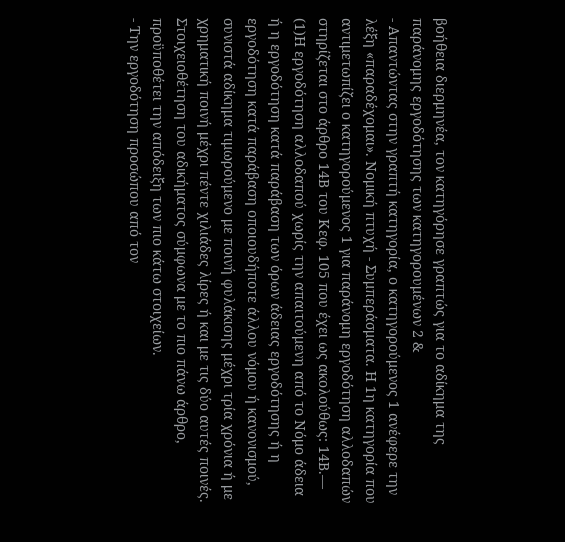βοήθεια διερμηνέα, τον κατηγόρησε γραπτώς για το αδίκημα της παράνομης εργοδότησης των κατηγορουμένων 2 &
- Απαντώντας στην γραπτή κατηγορία, ο κατηγορούμενος 1 ανέφερε την λέξη «παραδέχομαι». Νομική πτυχή - Συμπεράσματα. Η 1η κατηγορία που αντιμετωπίζει ο κατηγορούμενος 1 για παράνομη εργοδότηση αλλοδαπών στηρίζεται στο άρθρο 14Β του Κεφ. 105 που έχει ως ακολούθως: 14Β.—
(1)Η εργοδότηση αλλοδαπού χωρίς την απαιτούμενη από το Νόμο άδεια ή η εργοδότηση κατά παράβαση των όρων άδειας εργοδότησης ή η εργοδότηση κατά παράβαση οποιουδήποτε άλλου νόμου ή κανονισμού, συνιστά αδίκημα τιμωρούμενο με ποινή φυλάκισης μέχρι τρία χρόνια ή με χρηματική ποινή μέχρι πέντε χιλιάδες λίρες ή και με τις δύο αυτές ποινές. Στοιχειοθέτηση του αδικήματος σύμφωνα με το πιο πάνω άρθρο, προϋποθέτει την απόδειξη των πιο κάτω στοιχείων.
- Την εργοδότηση προσώπου από τον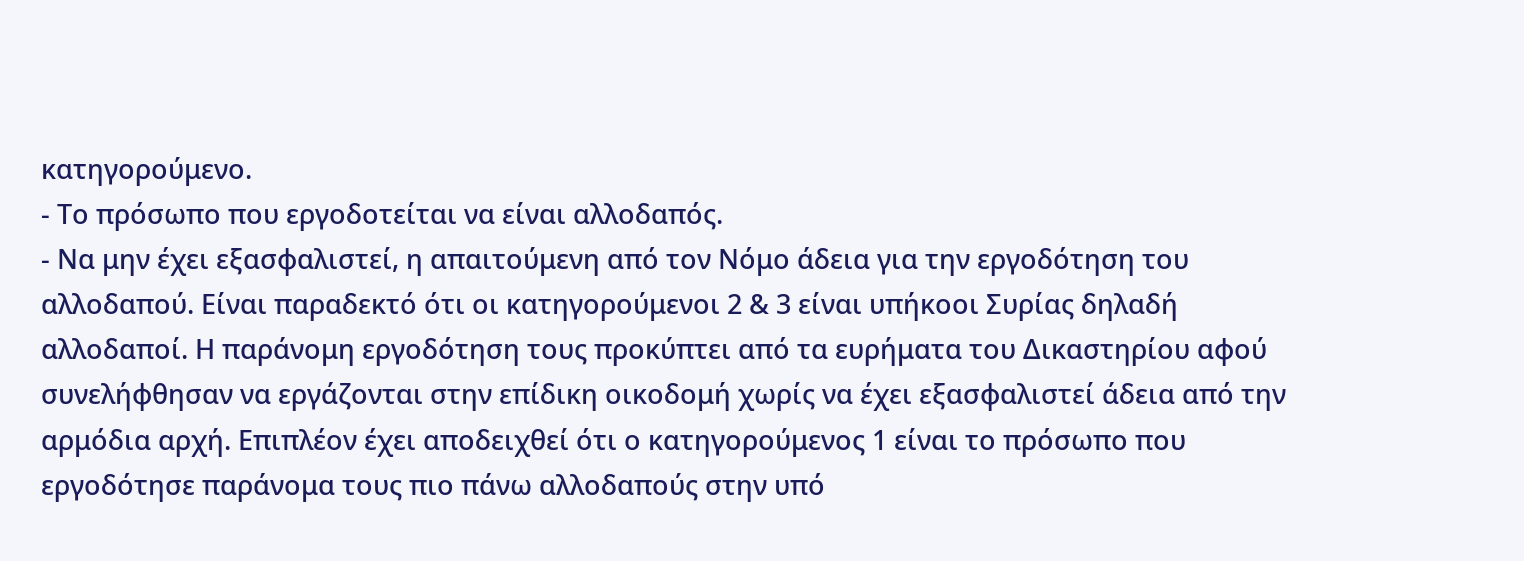κατηγορούμενο.
- Το πρόσωπο που εργοδοτείται να είναι αλλοδαπός.
- Να μην έχει εξασφαλιστεί, η απαιτούμενη από τον Νόμο άδεια για την εργοδότηση του αλλοδαπού. Είναι παραδεκτό ότι οι κατηγορούμενοι 2 & 3 είναι υπήκοοι Συρίας δηλαδή αλλοδαποί. Η παράνομη εργοδότηση τους προκύπτει από τα ευρήματα του Δικαστηρίου αφού συνελήφθησαν να εργάζονται στην επίδικη οικοδομή χωρίς να έχει εξασφαλιστεί άδεια από την αρμόδια αρχή. Επιπλέον έχει αποδειχθεί ότι ο κατηγορούμενος 1 είναι το πρόσωπο που εργοδότησε παράνομα τους πιο πάνω αλλοδαπούς στην υπό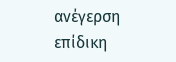ανέγερση επίδικη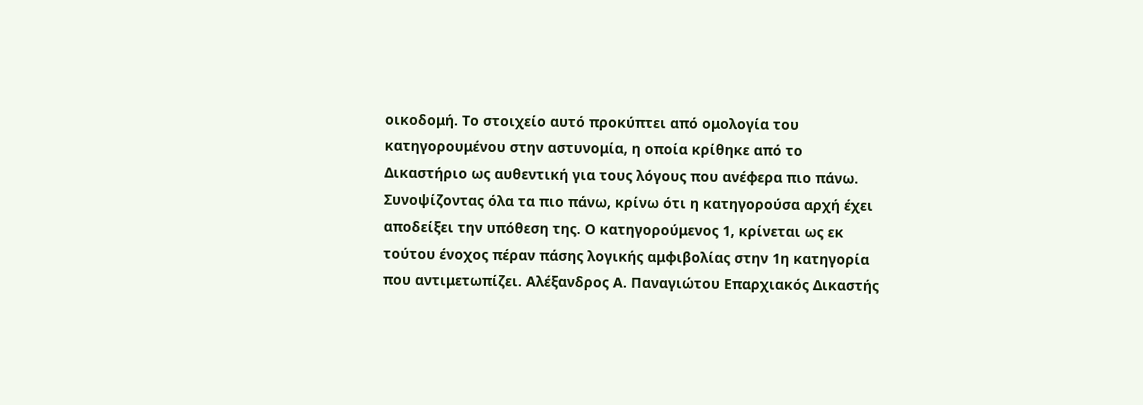οικοδομή. Το στοιχείο αυτό προκύπτει από ομολογία του κατηγορουμένου στην αστυνομία, η οποία κρίθηκε από το Δικαστήριο ως αυθεντική για τους λόγους που ανέφερα πιο πάνω. Συνοψίζοντας όλα τα πιο πάνω, κρίνω ότι η κατηγορούσα αρχή έχει αποδείξει την υπόθεση της. Ο κατηγορούμενος 1, κρίνεται ως εκ τούτου ένοχος πέραν πάσης λογικής αμφιβολίας στην 1η κατηγορία που αντιμετωπίζει. Αλέξανδρος Α. Παναγιώτου Επαρχιακός Δικαστής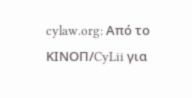cylaw.org: Από το ΚΙΝOΠ/CyLii για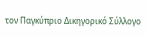τον Παγκύπριο Δικηγορικό Σύλλογο